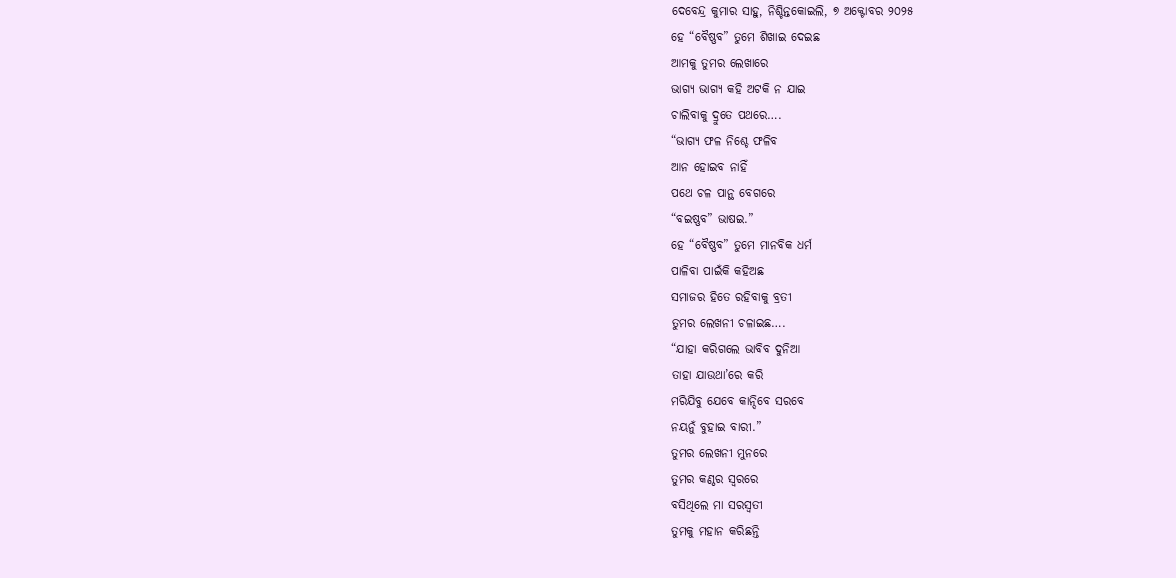ଦେବେନ୍ଦ୍ର କୁମାର ସାହୁ, ନିଶ୍ଚିନ୍ତକୋଇଲି, ୭ ଅକ୍ଟୋବର ୨୦୨୫
ହେ “ବୈଷ୍ଣବ” ତୁମେ ଶିଖାଇ ଦେଇଛ
ଆମକୁ ତୁମର ଲେଖାରେ
ଭାଗ୍ୟ ଭାଗ୍ୟ କହି ଅଟକି ନ ଯାଇ
ଚାଲିବାକୁ ଦ୍ରୁତେ ପଥରେ….
“ଭାଗ୍ୟ ଫଳ ନିଶ୍ଚେ ଫଳିବ
ଆନ ହୋଇବ ନାହିଁ
ପଥେ ଚଳ ପାନ୍ଥ ବେଗରେ
“ବଇଷ୍ଣବ” ଭାଷଇ.”
ହେ “ବୈଷ୍ଣବ” ତୁମେ ମାନବିକ ଧର୍ମ
ପାଳିବା ପାଇଁକି କହିଅଛ
ସମାଜର ହିତେ ରହିବାକୁ ବ୍ରତୀ
ତୁମର ଲେଖନୀ ଚଳାଇଛ….
“ଯାହା କରିଗଲେ ଭାବିବ ଦୁନିଆ
ତାହା ଯାଉଥା’ରେ କରି
ମରିଯିବୁ ଯେବେ କାନ୍ଦିବେ ସରବେ
ନୟନୁଁ ବୁହାଇ ବାରୀ.”
ତୁମର ଲେଖନୀ ମୁନରେ
ତୁମର କଣ୍ଠର ସ୍ୱରରେ
ବସିଥିଲେ ମା ସରସ୍ବତୀ
ତୁମକୁ ମହାନ କରିଛନ୍ତି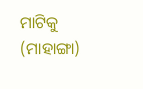ମାଟିକୁ (ମାହାଙ୍ଗା)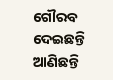ଗୌରବ ଦେଇଛନ୍ତି
ଆଣିଛନ୍ତି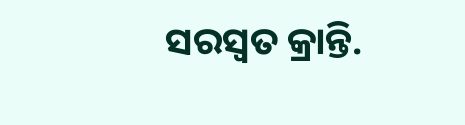ସରସ୍ବତ କ୍ରାନ୍ତି.